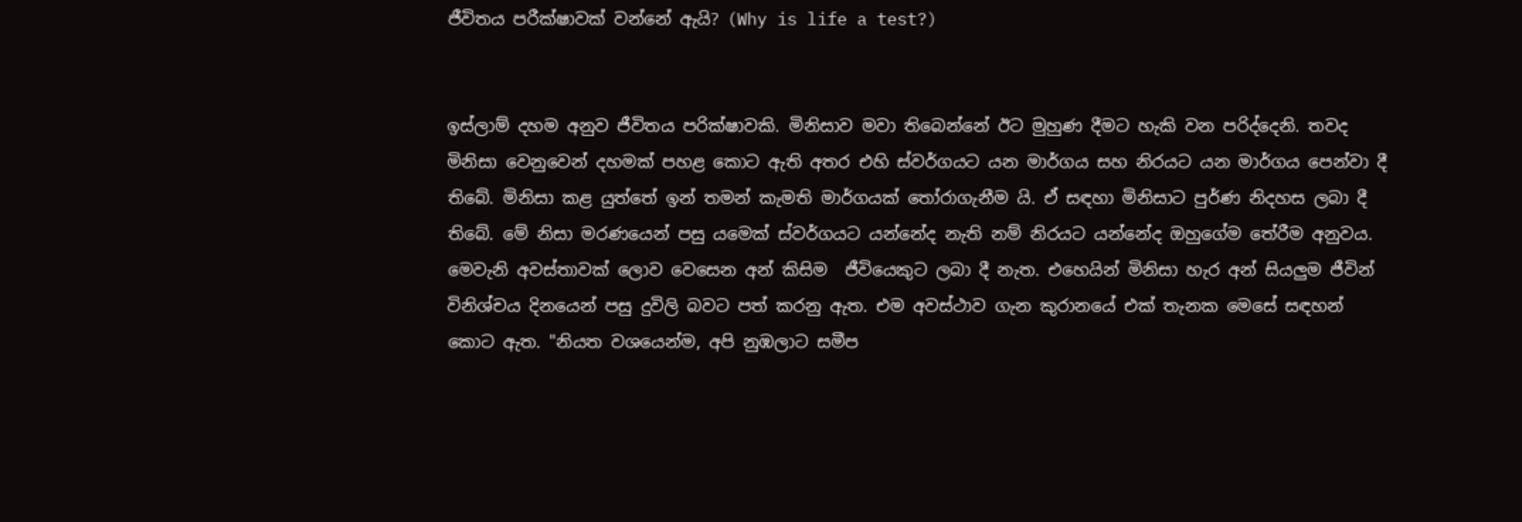ජීවිතය පරීක්ෂාවක් වන්නේ ඇයි? (Why is life a test?)


ඉස්ලාම් දහම අනුව ජීවිතය පරික්ෂාවකි. මිනිසාව මවා තිබෙන්නේ ඊට මුහුණ දීමට හැකි වන පරිද්දෙනි. තවද මිනිසා වෙනුවෙන් දහමක් පහළ කොට ඇති අතර එහි ස්වර්ගයට යන මාර්ගය සහ නිරයට යන මාර්ගය පෙන්වා දී තිබේ. මිනිසා කළ යුත්තේ ඉන් තමන් කැමති මාර්ගයක් තෝරාගැනීම යි. ඒ සඳහා මිනිසාට පුර්ණ නිදහස ලබා දී තිබේ. මේ නිසා මරණයෙන් පසු යමෙක් ස්වර්ගයට යන්නේද නැති නම් නිරයට යන්නේද ඔහුගේම තේරීම අනුවය.  මෙවැනි අවස්තාවක් ලොව වෙසෙන අන් කිසිම  ජීවියෙකුට ලබා දී නැත. එහෙයින් මිනිසා හැර අන් සියලුම ජීවින් විනිශ්චය දිනයෙන් පසු දුවිලි බවට පත් කරනු ඇත. එම අවස්ථාව ගැන කුරානයේ එක් තැනක මෙසේ සඳහන් කොට ඇත. "නියත වශයෙන්ම, අපි නුඹලාට සමීප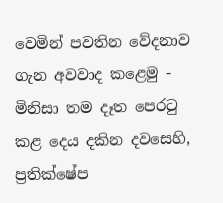වෙමින් පවතින වේදනාව ගැන අවවාද කළෙමු - මිනිසා තම දෑත පෙරටු කළ දෙය දකින දවසෙහි, ප්‍රතික්ෂේප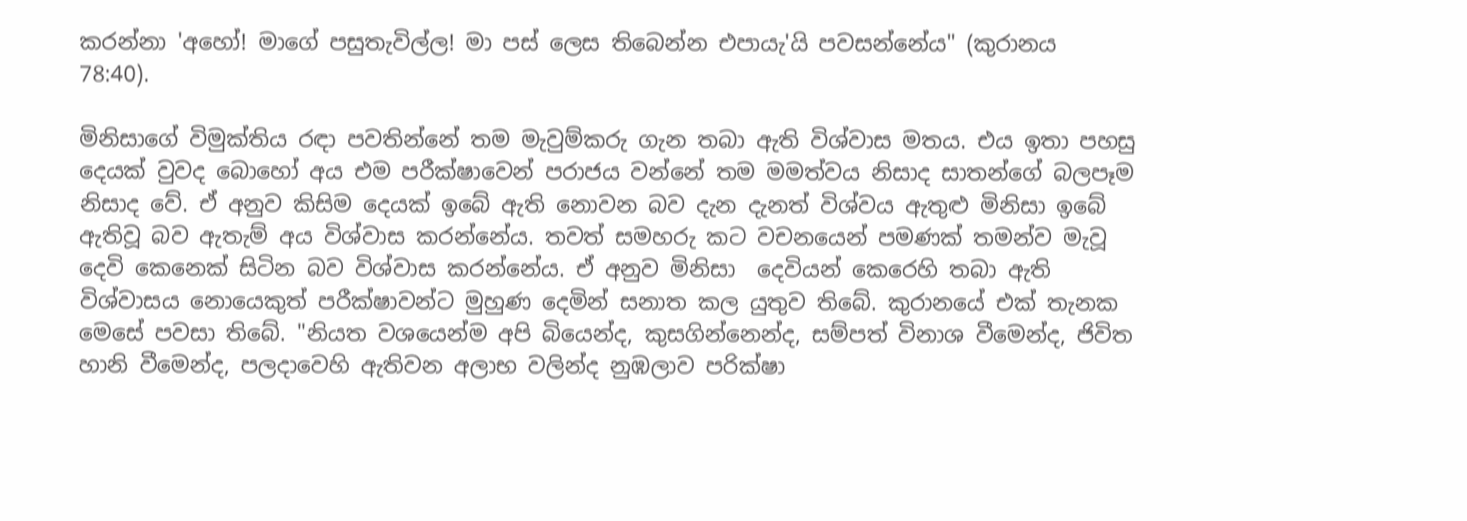කරන්නා 'අහෝ! මාගේ පසුතැවිල්ල! මා පස් ලෙස තිබෙන්න එපායැ'යි පවසන්නේය" (කුරානය 78:40).

මිනිසාගේ විමුක්තිය රඳා පවතින්නේ තම මැවුම්කරු ගැන තබා ඇති විශ්වාස මතය. එය ඉතා පහසු දෙයක් වුවද බොහෝ අය එම පරීක්ෂාවෙන් පරාජය වන්නේ තම මමත්වය නිසාද සාතන්ගේ බලපෑම නිසාද වේ. ඒ අනුව කිසිම දෙයක් ඉබේ ඇති නොවන බව දැන දැනත් විශ්වය ඇතුළු මිනිසා ඉබේ ඇතිවූ බව ඇතැම් අය විශ්වාස කරන්නේය. තවත් සමහරු කට වචනයෙන් පමණක් තමන්ව මැවූ දෙවි කෙනෙක් සිටින බව විශ්වාස කරන්නේය. ඒ අනුව මිනිසා  දෙවියන් කෙරෙහි තබා ඇති විශ්වාසය නොයෙකුත් පරීක්ෂාවන්ට මුහුණ දෙමින් සනාත කල යුතුව තිබේ. කුරානයේ එක් තැනක මෙසේ පවසා තිබේ. "නියත වශයෙන්ම අපි බියෙන්ද, කුසගින්නෙන්ද, සම්පත් විනාශ වීමෙන්ද, ජිවිත හානි වීමෙන්ද, පලදාවෙහි ඇතිවන අලාභ වලින්ද නුඹලාව පරික්ෂා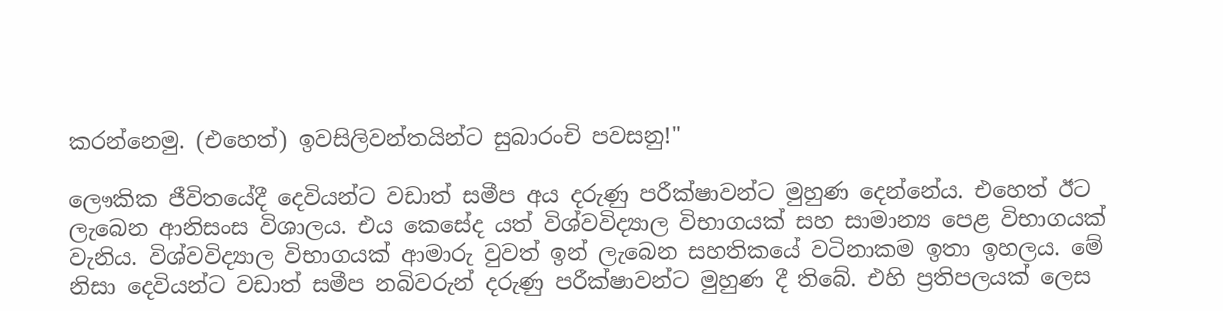කරන්නෙමු. (එහෙත්) ඉවසිලිවන්තයින්ට සුබාරංචි පවසනු!"

ලෞකික ජීවිතයේදී දෙවියන්ට වඩාත් සමීප අය දරුණු පරීක්ෂාවන්ට මුහුණ දෙන්නේය. එහෙත් ඊට ලැබෙන ආනිසංස විශාලය. එය කෙසේද යත් විශ්වවිද්‍යාල විභාගයක් සහ සාමාන්‍ය පෙළ විභාගයක් වැනිය. විශ්වවිද්‍යාල විභාගයක් ආමාරු වුවත් ඉන් ලැබෙන සහතිකයේ වටිනාකම ඉතා ඉහලය. මේ නිසා දෙවියන්ට වඩාත් සමීප නබිවරුන් දරුණු පරීක්ෂාවන්ට මුහුණ දී තිබේ. එහි ප්‍රතිපලයක් ලෙස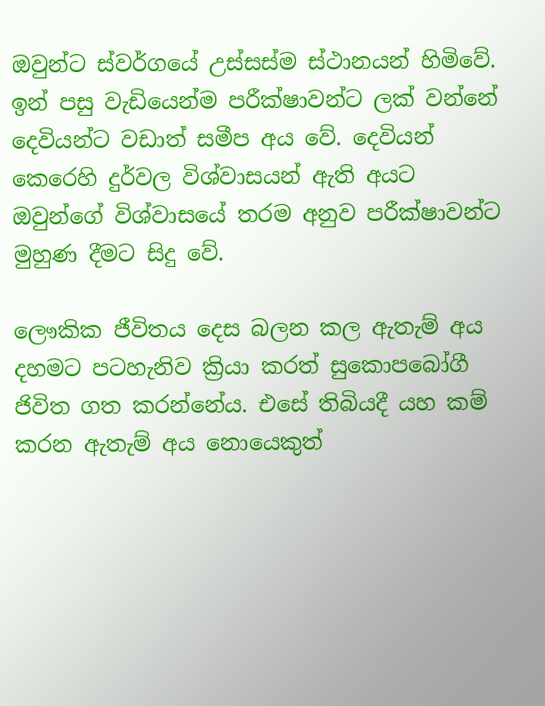ඔවුන්ට ස්වර්ගයේ උස්සස්ම ස්ථානයන් හිමිවේ. ඉන් පසු වැඩියෙන්ම පරීක්ෂාවන්ට ලක් වන්නේ දෙවියන්ට වඩාත් සමීප අය වේ. දෙවියන් කෙරෙහි දුර්වල විශ්වාසයන් ඇති අයට ඔවුන්ගේ විශ්වාසයේ තරම අනුව පරීක්ෂාවන්ට මුහුණ දීමට සිදු වේ.

ලෞකික ජීවිතය දෙස බලන කල ඇතැම් අය දහමට පටහැනිව ක්‍රියා කරත් සුකොපබෝගී ජිවිත ගත කරන්නේය. එසේ තිබියදී යහ කම් කරන ඇතැම් අය නොයෙකුත්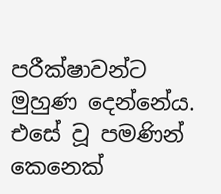පරීක්ෂාවන්ට මුහුණ දෙන්නේය. එසේ වූ පමණින් කෙනෙක්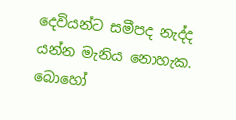දෙවියන්ට සමීපද නැද්ද යන්න මැනිය නොහැක. බොහෝ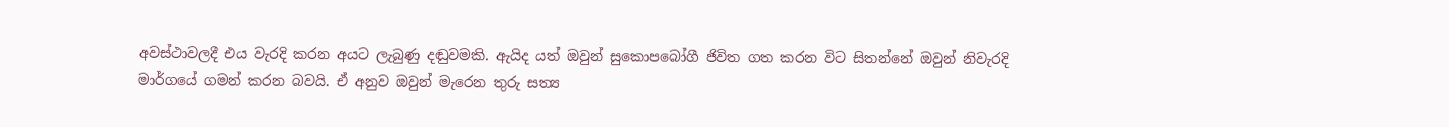අවස්ථාවලදී එය වැරදි කරන අයට ලැබුණු දඬුවමකි. ඇයිද යත් ඔවුන් සුකොපබෝගී ජිවිත ගත කරන විට සිතන්නේ ඔවුන් නිවැරදි මාර්ගයේ ගමන් කරන බවයි. ඒ අනුව ඔවුන් මැරෙන තුරු සත්‍ය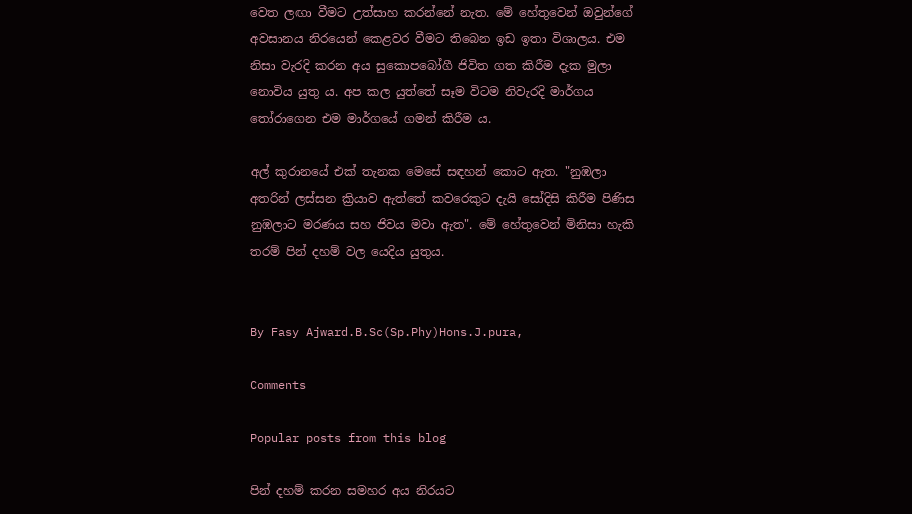වෙත ලඟා වීමට උත්සාහ කරන්නේ නැත. මේ හේතුවෙන් ඔවුන්ගේ අවසානය නිරයෙන් කෙළවර වීමට තිබෙන ඉඩ ඉතා විශාලය. එම නිසා වැරදි කරන අය සුකොපබෝගී ජිවිත ගත කිරීම දැක මුලා නොවිය යුතු ය. අප කල යුත්තේ සෑම විටම නිවැරදි මාර්ගය තෝරාගෙන එම මාර්ගයේ ගමන් කිරීම ය.

අල් කුරානයේ එක් තැනක මෙසේ සඳහන් කොට ඇත. "නුඹලා අතරින් ලස්සන ක්‍රියාව ඇත්තේ කවරෙකුට දැයි සෝදිසි කිරීම පිණිස නුඹලාට මරණය සහ ජිවය මවා ඇත". මේ හේතුවෙන් මිනිසා හැකි තරම් පින් දහම් වල යෙදිය යුතුය.


By Fasy Ajward.B.Sc(Sp.Phy)Hons.J.pura,

Comments

Popular posts from this blog

පින් දහම් කරන සමහර අය නිරයට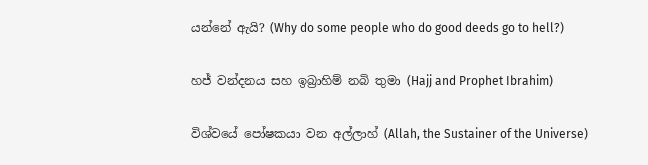යන්නේ ඇයි? (Why do some people who do good deeds go to hell?)

හජ් වන්දනය සහ ඉබ්‍රාහිම් නබි තුමා (Hajj and Prophet Ibrahim)

විශ්වයේ පෝෂකයා වන අල්ලාහ් (Allah, the Sustainer of the Universe)